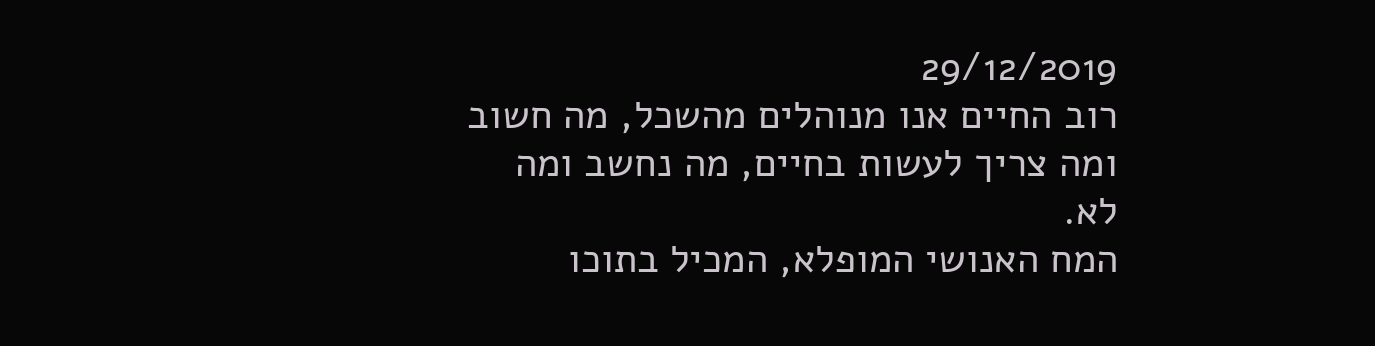29/12/2019
רוב החיים אנו מנוהלים מהשכל, מה חשוב ומה צריך לעשות בחיים, מה נחשב ומה לא.
המח האנושי המופלא, המכיל בתוכו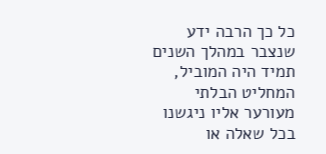כל כך הרבה ידע שנצבר במהלך השנים תמיד היה המוביל, המחליט הבלתי מעורער אליו ניגשנו בכל שאלה או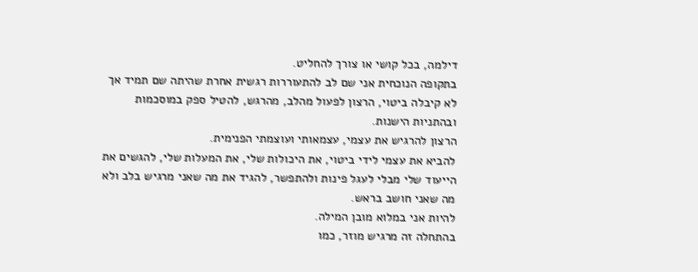דילמה, בכל קושי או צורך להחליט.
בתקופה הנוכחית אני שם לב להתעוררות רגשית אחרת שהיתה שם תמיד אך לא קיבלה ביטוי, הרצון לפעול מהלב, מהרגש, להטיל ספק במוסכמות ובהתניות הישנות.
הרצון להרגיש את עצמי, עצמאותי ועוצמתי הפנימית.
להביא את עצמי לידי ביטוי, את היכולות שלי, את המעלות שלי, להגשים את הייעוד שלי מבלי לעגל פינות ולהתפשר, להגיד את מה שאני מרגיש בלב ולא מה שאני חושב בראש.
להיות אני במלוא מובן המילה.
בהתחלה זה מרגיש מוזר, כמו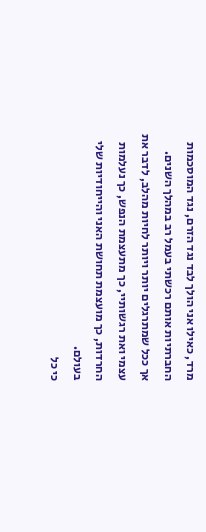מרד, כאילו אני הולך לבד נגד הזרם, נגד המוסכמות החברתיות אותם רכשתי בעמל רב במהלך השנים.
אך ככל שמתרגלים יותר ויותר לחיות מהלב, לדבר את עצמי ואת רגשותיי, כך מתעצמת הנפש, כך נעלמות החרדות, כך מועצמת תחושת האני והייחודיות שלי בעולם.
כי כל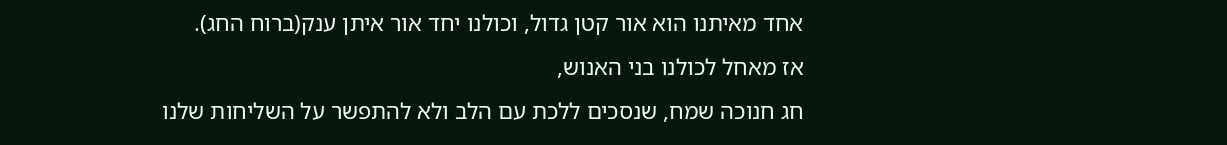אחד מאיתנו הוא אור קטן גדול, וכולנו יחד אור איתן ענק(ברוח החג).
אז מאחל לכולנו בני האנוש,
חג חנוכה שמח, שנסכים ללכת עם הלב ולא להתפשר על השליחות שלנו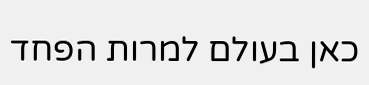כאן בעולם למרות הפחד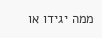ממה יגידו או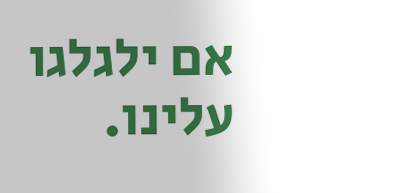אם ילגלגו עלינו.